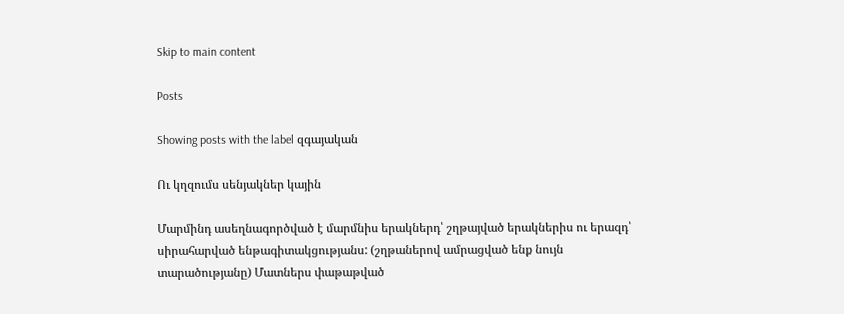Skip to main content

Posts

Showing posts with the label զգայական

Ու կղզումս սենյակներ կային

Մարմինդ ասեղնագործված է մարմնիս երակներդ՝ շղթայված երակներիս ու երազդ՝ սիրահարված ենթագիտակցությանս: (շղթաներով ամրացված ենք նույն տարածությանը) Մատներս փաթաթված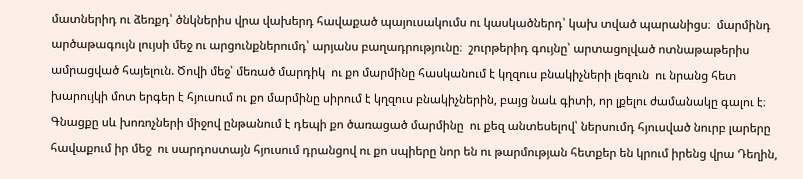մատներիդ ու ձեռքդ՝ ծնկներիս վրա վախերդ հավաքած պայուսակումս ու կասկածներդ՝ կախ տված պարանիցս։  մարմինդ արծաթագույն լույսի մեջ ու արցունքներումդ՝ արյանս բաղադրությունը։  շուրթերիդ գույնը՝ արտացոլված ոտնաթաթերիս ամրացված հայելուն. Ծովի մեջ՝ մեռած մարդիկ  ու քո մարմինը հասկանում է կղզուս բնակիչների լեզուն  ու նրանց հետ խարույկի մոտ երգեր է հյուսում ու քո մարմինը սիրում է կղզուս բնակիչներին, բայց նաև գիտի, որ լքելու ժամանակը գալու է։ Գնացքը սև խոռոչների միջով ընթանում է դեպի քո ծառացած մարմինը  ու քեզ անտեսելով՝ ներսումդ հյուսված նուրբ լարերը հավաքում իր մեջ  ու սարդոստայն հյուսում դրանցով ու քո սպիերը նոր են ու թարմության հետքեր են կրում իրենց վրա Դեղին,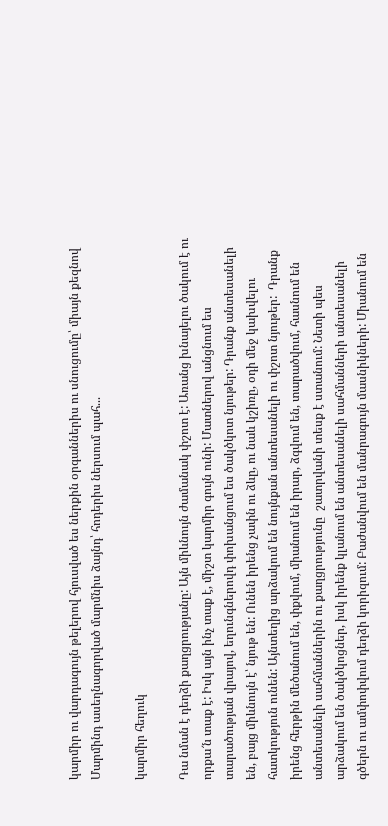կարմիր ու վարդագույն թելերով հյուսված ես ներքին օրգաններիս ու սնուցումը՝ միայն քեզնով Մարմինդ ասեղնագորված մարմնիս ձայնդ՝ հոդերիս ներսում պահ...

կարմիր հեղուկ

Դա նման է դեղձի քաղցրությանը: Այն միևնույն ժամանակ փշոտ է: Առանց խնայելու ծակում է ու որքա՜ն տաք է: Իսկ այն ինչ տաք է, միշտ կարմիր գույն ունի: Մատներով անցնում ես տարածության վրայով, եղունգներովդ փոխանցում ես ծակծկոտ նյութեր: Դրանք անտեսանելի են, բայց միևնույն է՝ նյութ են: Ունեն իրենց չափն ու ձևը, ու նաև կշիռը, օդի մեջ կախվելու հատկություն ունեն: Այնտեղից արձակում են նույնքան անտեսանելի ու փշոտ նյութեր:  Դրանք իրենց հերթին մեծանում են, փքվում, միանում են իրար, ձգվում են, տարածվում, հասնում են անտեսանելի սահմաններին ու քաղցրությունը  շատրվանի տեսք է ստանում: Նետի պես արձակում են ծակծկոցներ, իսկ իրենք կլանում են անտեսանելի սահմանների անտեսանելի գծերն ու ամփոփվում դեղձի կորիզում: Բաժանվում են մանրագույն մասնիկների: Միանում են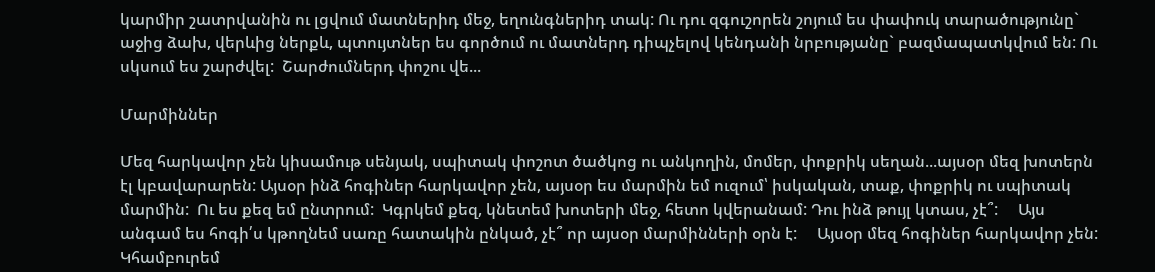կարմիր շատրվանին ու լցվում մատներիդ մեջ, եղունգներիդ տակ: Ու դու զգուշորեն շոյում ես փափուկ տարածությունը` աջից ձախ, վերևից ներքև, պտույտներ ես գործում ու մատներդ դիպչելով կենդանի նրբությանը` բազմապատկվում են: Ու սկսում ես շարժվել:  Շարժումներդ փոշու վե...

Մարմիններ

Մեզ հարկավոր չեն կիսամութ սենյակ, սպիտակ փոշոտ ծածկոց ու անկողին, մոմեր, փոքրիկ սեղան...այսօր մեզ խոտերն էլ կբավարարեն: Այսօր ինձ հոգիներ հարկավոր չեն, այսօր ես մարմին եմ ուզում՝ իսկական, տաք, փոքրիկ ու սպիտակ մարմին:  Ու ես քեզ եմ ընտրում:  Կգրկեմ քեզ, կնետեմ խոտերի մեջ, հետո կվերանամ: Դու ինձ թույլ կտաս, չէ՞:     Այս անգամ ես հոգի՛ս կթողնեմ սառը հատակին ընկած, չէ՞ որ այսօր մարմինների օրն է:     Այսօր մեզ հոգիներ հարկավոր չեն: Կհամբուրեմ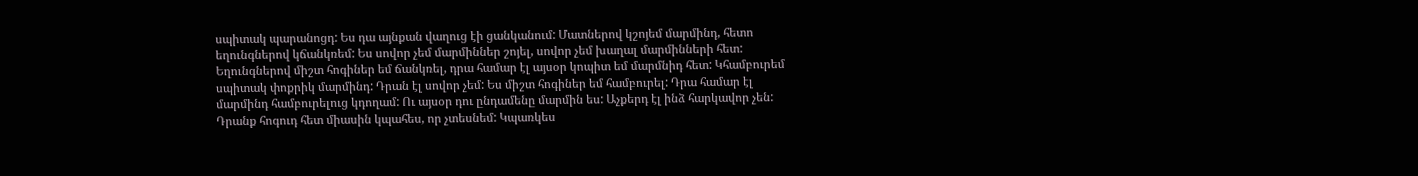սպիտակ պարանոցդ: Ես դա այնքան վաղուց էի ցանկանում: Մատներով կշոյեմ մարմինդ, հետո եղունգներով կճանկռեմ: Ես սովոր չեմ մարմիններ շոյել, սովոր չեմ խաղալ մարմինների հետ: Եղունգներով միշտ հոգիներ եմ ճանկռել, դրա համար էլ այսօր կոպիտ եմ մարմնիդ հետ: Կհամբուրեմ սպիտակ փոքրիկ մարմինդ: Դրան էլ սովոր չեմ: Ես միշտ հոգիներ եմ համբուրել: Դրա համար էլ մարմինդ համբուրելուց կդողամ: Ու այսօր դու ընդամենը մարմին ես: Աչքերդ էլ ինձ հարկավոր չեն: Դրանք հոգուդ հետ միասին կպահես, որ չտեսնեմ: Կպառկես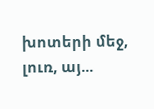խոտերի մեջ, լուռ, այ...